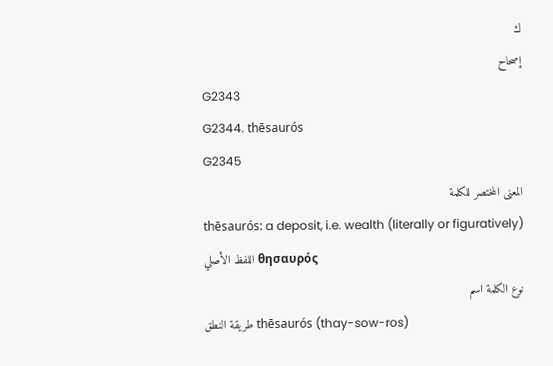ك
إصحاح
G2343
G2344. thēsaurós
G2345
المعنى المختصر للكلمة
thēsaurós: a deposit, i.e. wealth (literally or figuratively)
اللفظ الأصلي θησαυρός
نوع الكلمة اسم
طريقة النطق thēsaurós (thay-sow-ros)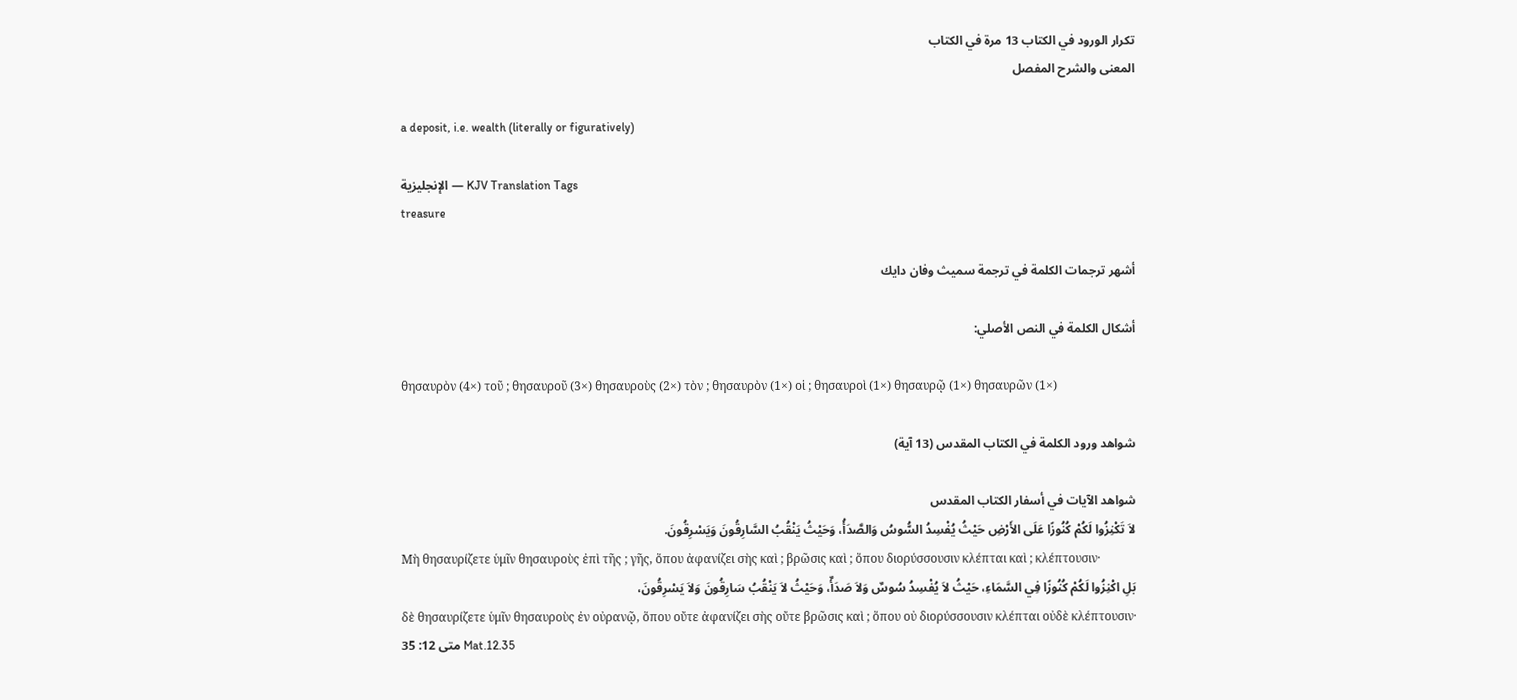تكرار الورود في الكتاب 13 مرة في الكتاب
المعنى والشرح المفصل

a deposit, i.e. wealth (literally or figuratively)

الإنجليزية — KJV Translation Tags
treasure

أشهر ترجمات الكلمة في ترجمة سميث وفان دايك

أشكال الكلمة في النص الأصلي:

θησαυρὸν (4×) τοῦ ; θησαυροῦ (3×) θησαυροὺς (2×) τὸν ; θησαυρὸν (1×) οἱ ; θησαυροὶ (1×) θησαυρῷ (1×) θησαυρῶν (1×)

شواهد ورود الكلمة في الكتاب المقدس (13 آية)

شواهد الآيات في أسفار الكتاب المقدس
لاَ تَكْنِزُوا لَكُمْ كُنُوزًا عَلَى الأَرْضِ حَيْثُ يُفْسِدُ السُّوسُ وَالصَّدَأُ، وَحَيْثُ يَنْقُبُ السَّارِقُونَ وَيَسْرِقُونَ.
Μὴ θησαυρίζετε ὑμῖν θησαυροὺς ἐπὶ τῆς ; γῆς, ὅπου ἀφανίζει σὴς καὶ ; βρῶσις καὶ ; ὅπου διορύσσουσιν κλέπται καὶ ; κλέπτουσιν·
بَلِ اكْنِزُوا لَكُمْ كُنُوزًا فِي السَّمَاءِ، حَيْثُ لاَ يُفْسِدُ سُوسٌ وَلاَ صَدَأٌ، وَحَيْثُ لاَ يَنْقُبُ سَارِقُونَ وَلاَ يَسْرِقُونَ،
δὲ θησαυρίζετε ὑμῖν θησαυροὺς ἐν οὐρανῷ, ὅπου οὔτε ἀφανίζει σὴς οὔτε βρῶσις καὶ ; ὅπου οὐ διορύσσουσιν κλέπται οὐδὲ κλέπτουσιν·
متى 12: 35 Mat.12.35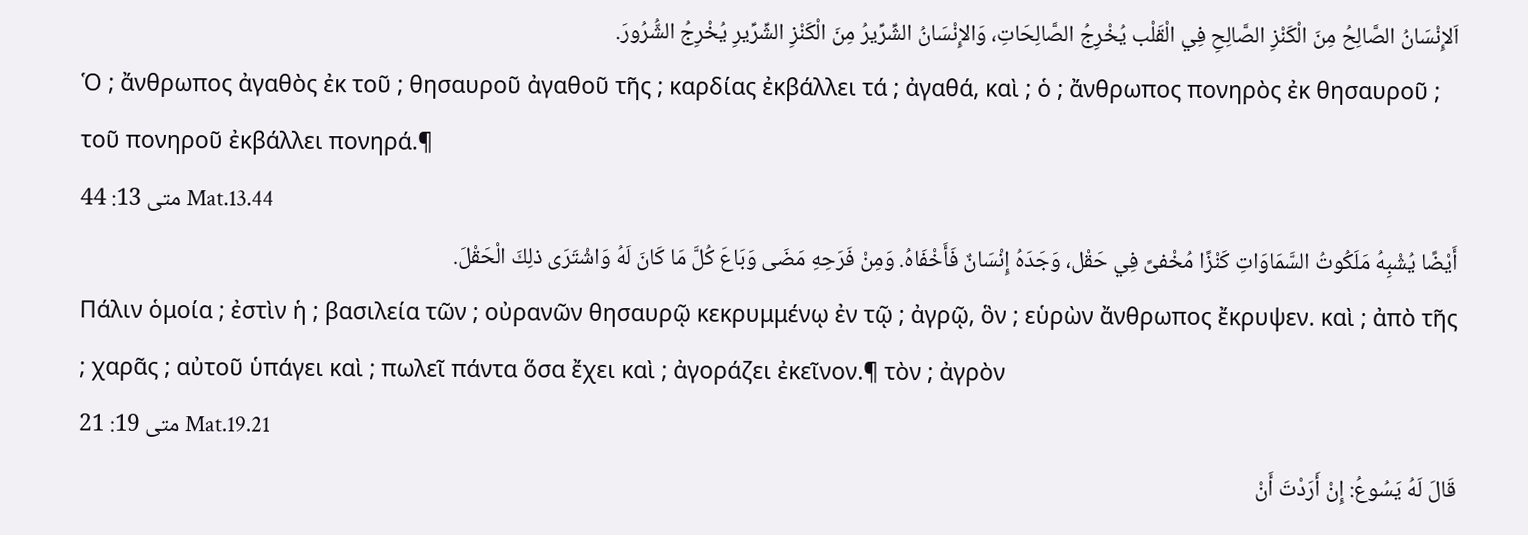اَلإِنْسَانُ الصَّالِحُ مِنَ الْكَنْزِ الصَّالِحِ فِي الْقَلْب يُخْرِجُ الصَّالِحَاتِ، وَالإِنْسَانُ الشِّرِّيرُ مِنَ الْكَنْزِ الشِّرِّيرِ يُخْرِجُ الشُّرُورَ.
Ὁ ; ἄνθρωπος ἀγαθὸς ἐκ τοῦ ; θησαυροῦ ἀγαθοῦ τῆς ; καρδίας ἐκβάλλει τά ; ἀγαθά, καὶ ; ὁ ; ἄνθρωπος πονηρὸς ἐκ θησαυροῦ ; τοῦ πονηροῦ ἐκβάλλει πονηρά.¶
متى 13: 44 Mat.13.44
أَيْضًا يُشْبِهُ مَلَكُوتُ السَّمَاوَاتِ كَنْزًا مُخْفىً فِي حَقْل، وَجَدَهُ إِنْسَانٌ فَأَخْفَاهُ. وَمِنْ فَرَحِهِ مَضَى وَبَاعَ كُلَّ مَا كَانَ لَهُ وَاشْتَرَى ذلِكَ الْحَقْلَ.
Πάλιν ὁμοία ; ἐστὶν ἡ ; βασιλεία τῶν ; οὐρανῶν θησαυρῷ κεκρυμμένῳ ἐν τῷ ; ἀγρῷ, ὃν ; εὑρὼν ἄνθρωπος ἔκρυψεν. καὶ ; ἀπὸ τῆς ; χαρᾶς ; αὐτοῦ ὑπάγει καὶ ; πωλεῖ πάντα ὅσα ἔχει καὶ ; ἀγοράζει ἐκεῖνον.¶ τὸν ; ἀγρὸν
متى 19: 21 Mat.19.21
قَالَ لَهُ يَسُوعُ: إِنْ أَرَدْتَ أَنْ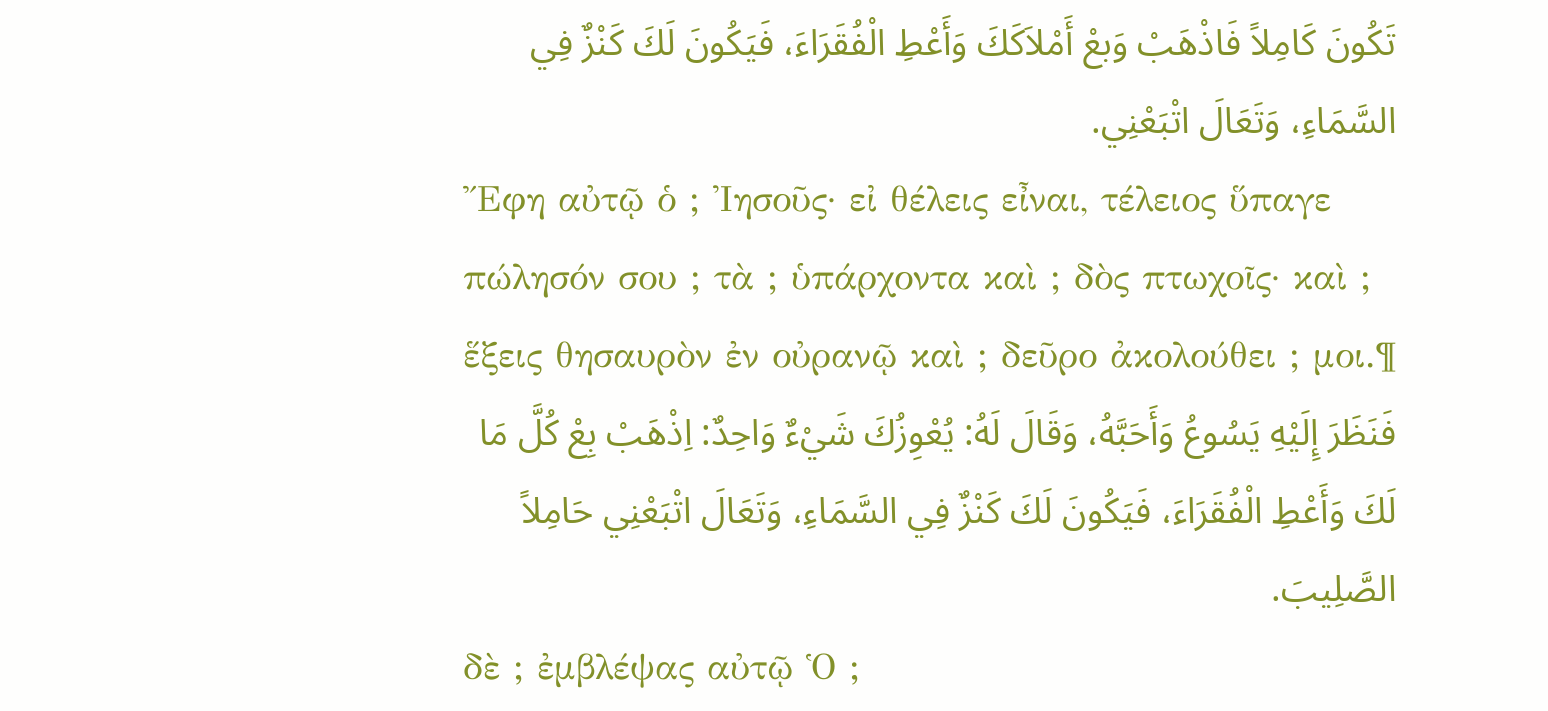تَكُونَ كَامِلاً فَاذْهَبْ وَبعْ أَمْلاَكَكَ وَأَعْطِ الْفُقَرَاءَ، فَيَكُونَ لَكَ كَنْزٌ فِي السَّمَاءِ، وَتَعَالَ اتْبَعْنِي.
Ἔφη αὐτῷ ὁ ; Ἰησοῦς· εἰ θέλεις εἶναι, τέλειος ὕπαγε πώλησόν σου ; τὰ ; ὑπάρχοντα καὶ ; δὸς πτωχοῖς· καὶ ; ἕξεις θησαυρὸν ἐν οὐρανῷ καὶ ; δεῦρο ἀκολούθει ; μοι.¶
فَنَظَرَ إِلَيْهِ يَسُوعُ وَأَحَبَّهُ، وَقَالَ لَهُ: يُعْوِزُكَ شَيْءٌ وَاحِدٌ: اِذْهَبْ بِعْ كُلَّ مَا لَكَ وَأَعْطِ الْفُقَرَاءَ، فَيَكُونَ لَكَ كَنْزٌ فِي السَّمَاءِ، وَتَعَالَ اتْبَعْنِي حَامِلاً الصَّلِيبَ.
δὲ ; ἐμβλέψας αὐτῷ Ὁ ;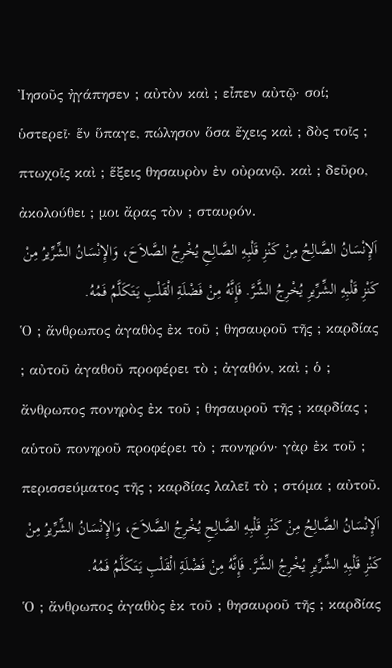Ἰησοῦς ἠγάπησεν ; αὐτὸν καὶ ; εἶπεν αὐτῷ· σοί; ὑστερεῖ· ἕν ὕπαγε, πώλησον ὅσα ἔχεις καὶ ; δὸς τοῖς ; πτωχοῖς καὶ ; ἕξεις θησαυρὸν ἐν οὐρανῷ. καὶ ; δεῦρο, ἀκολούθει ; μοι ἄρας τὸν ; σταυρόν.
اَلإِنْسَانُ الصَّالِحُ مِنْ كَنْزِ قَلْبِهِ الصَّالِحِ يُخْرِجُ الصَّلاَحَ، وَالإِنْسَانُ الشِّرِّيرُ مِنْ كَنْزِ قَلْبِهِ الشِّرِّيرِ يُخْرِجُ الشَّرَّ. فَإِنَّهُ مِنْ فَضْلَةِ الْقَلْبِ يَتَكَلَّمُ فَمُهُ.
Ὁ ; ἄνθρωπος ἀγαθὸς ἐκ τοῦ ; θησαυροῦ τῆς ; καρδίας ; αὐτοῦ ἀγαθοῦ προφέρει τὸ ; ἀγαθόν, καὶ ; ὁ ; ἄνθρωπος πονηρὸς ἐκ τοῦ ; θησαυροῦ τῆς ; καρδίας ; αὑτοῦ πονηροῦ προφέρει τὸ ; πονηρόν· γὰρ ἐκ τοῦ ; περισσεύματος τῆς ; καρδίας λαλεῖ τὸ ; στόμα ; αὐτοῦ.
اَلإِنْسَانُ الصَّالِحُ مِنْ كَنْزِ قَلْبِهِ الصَّالِحِ يُخْرِجُ الصَّلاَحَ، وَالإِنْسَانُ الشِّرِّيرُ مِنْ كَنْزِ قَلْبِهِ الشِّرِّيرِ يُخْرِجُ الشَّرَّ. فَإِنَّهُ مِنْ فَضْلَةِ الْقَلْبِ يَتَكَلَّمُ فَمُهُ.
Ὁ ; ἄνθρωπος ἀγαθὸς ἐκ τοῦ ; θησαυροῦ τῆς ; καρδίας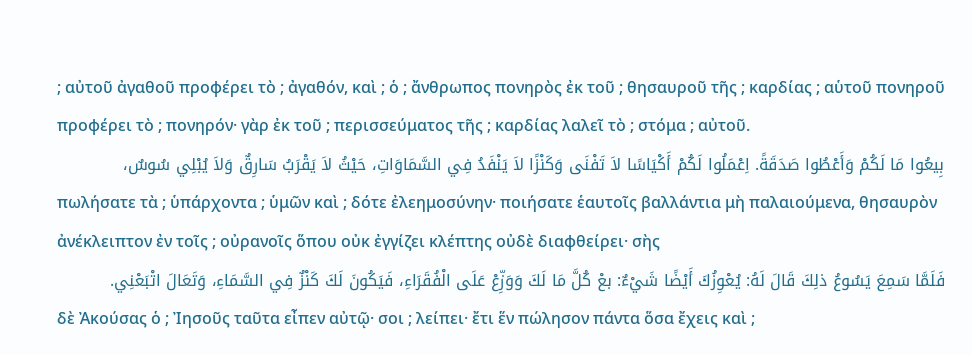; αὐτοῦ ἀγαθοῦ προφέρει τὸ ; ἀγαθόν, καὶ ; ὁ ; ἄνθρωπος πονηρὸς ἐκ τοῦ ; θησαυροῦ τῆς ; καρδίας ; αὑτοῦ πονηροῦ προφέρει τὸ ; πονηρόν· γὰρ ἐκ τοῦ ; περισσεύματος τῆς ; καρδίας λαλεῖ τὸ ; στόμα ; αὐτοῦ.
بِيعُوا مَا لَكُمْ وَأَعْطُوا صَدَقَةً. اِعْمَلُوا لَكُمْ أَكْيَاسًا لاَ تَفْنَى وَكَنْزًا لاَ يَنْفَدُ فِي السَّمَاوَاتِ، حَيْثُ لاَ يَقْرَبُ سَارِقٌ وَلاَ يُبْلِي سُوسٌ،
πωλήσατε τὰ ; ὑπάρχοντα ; ὑμῶν καὶ ; δότε ἐλεημοσύνην· ποιήσατε ἑαυτοῖς βαλλάντια μὴ παλαιούμενα, θησαυρὸν ἀνέκλειπτον ἐν τοῖς ; οὐρανοῖς ὅπου οὐκ ἐγγίζει κλέπτης οὐδὲ διαφθείρει· σὴς
فَلَمَّا سَمِعَ يَسُوعُ ذلِكَ قَالَ لَهُ: يُعْوِزُكَ أَيْضًا شَيْءٌ: بعْ كُلَّ مَا لَكَ وَوَزِّعْ عَلَى الْفُقَرَاءِ، فَيَكُونَ لَكَ كَنْزٌ فِي السَّمَاءِ، وَتَعَالَ اتْبَعْنِي.
δὲ Ἀκούσας ὁ ; Ἰησοῦς ταῦτα εἶπεν αὐτῷ· σοι ; λείπει· ἔτι ἕν πώλησον πάντα ὅσα ἔχεις καὶ ;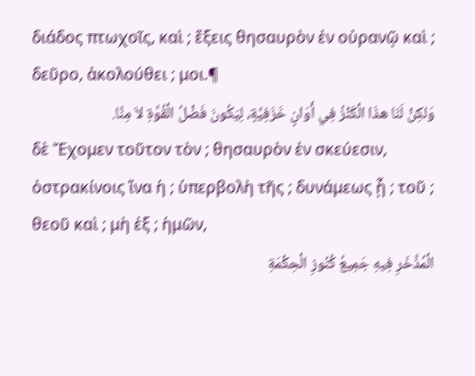διάδος πτωχοῖς, καὶ ; ἕξεις θησαυρὸν ἐν οὐρανῷ καὶ ; δεῦρο, ἀκολούθει ; μοι.¶
وَلكِنْ لَنَا هذَا الْكَنْزُ فِي أَوَانٍ خَزَفِيَّةٍ، لِيَكُونَ فَضْلُ الْقُوَّةِ لاَ مِنَّا.
δὲ Ἔχομεν τοῦτον τὸν ; θησαυρὸν ἐν σκεύεσιν, ὀστρακίνοις ἵνα ἡ ; ὑπερβολὴ τῆς ; δυνάμεως ᾖ ; τοῦ ; θεοῦ καὶ ; μὴ ἐξ ; ἡμῶν,
الْمُذَّخَرِ فِيهِ جَمِيعُ كُنُوزِ الْحِكْمَةِ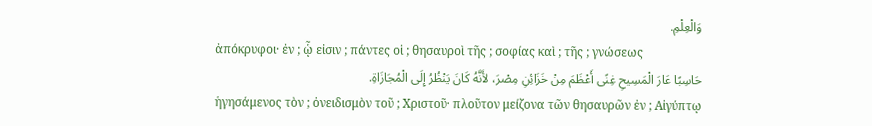وَالْعِلْمِ.
ἀπόκρυφοι· ἐν ; ᾧ εἰσιν ; πάντες οἱ ; θησαυροὶ τῆς ; σοφίας καὶ ; τῆς ; γνώσεως
حَاسِبًا عَارَ الْمَسِيحِ غِنًى أَعْظَمَ مِنْ خَزَائِنِ مِصْرَ، لأَنَّهُ كَانَ يَنْظُرُ إِلَى الْمُجَازَاةِ.
ἡγησάμενος τὸν ; ὀνειδισμὸν τοῦ ; Χριστοῦ· πλοῦτον μείζονα τῶν θησαυρῶν ἐν ; Αἰγύπτῳ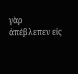γὰρ ἀπέβλεπεν εἰς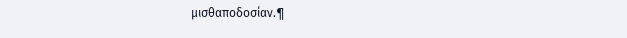μισθαποδοσίαν.¶